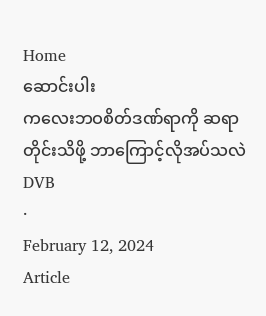Home
ဆောင်းပါး
ကလေးဘဝစိတ်ဒဏ်ရာကို ဆရာတိုင်းသိဖို့ ဘာကြောင့်လိုအပ်သလဲ
DVB
·
February 12, 2024
Article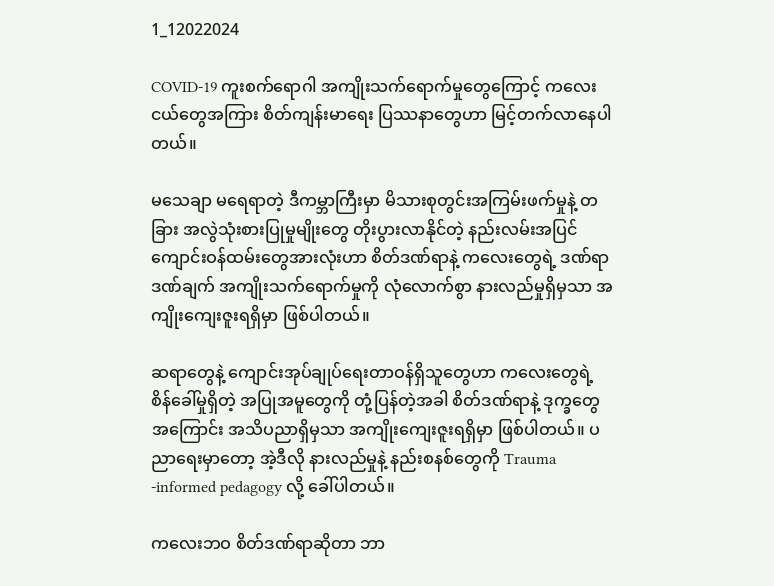1_12022024

COVID-19 ကူးစက်ရောဂါ အကျိုးသက်ရောက်မှုတွေကြောင့် ကလေးငယ်တွေအကြား စိတ်ကျန်းမာရေး ပြဿနာတွေဟာ မြင့်တက်လာနေပါတယ်။

မသေချာ မရေရာတဲ့ ဒီကမ္ဘာကြီးမှာ မိသားစုတွင်းအကြမ်းဖက်မှုနဲ့ တခြား အလွဲသုံးစားပြုမှုမျိုးတွေ တိုးပွားလာနိုင်တဲ့ နည်းလမ်းအပြင် ကျောင်းဝန်ထမ်း‌တွေအားလုံးဟာ စိတ်ဒဏ်ရာနဲ့ ကလေးတွေရဲ့ ဒဏ်ရာဒဏ်ချက်‌ အကျိုးသက်ရောက်မှုကို လုံလောက်စွာ နားလည်မှုရှိမှသာ အကျိုးကျေးဇူးရရှိမှာ ဖြစ်ပါတယ်။

ဆရာတွေနဲ့ ကျောင်းအုပ်ချုပ်ရေးတာဝန်ရှိသူတွေဟာ ကလေးတွေရဲ့ စိန်ခေါ်မှုရှိတဲ့ အပြုအမူတွေကို တုံ့ပြန်တဲ့အခါ စိတ်ဒဏ်ရာနဲ့ ဒုက္ခတွေအကြောင်း အသိပညာရှိမှသာ အကျိုးကျေးဇူးရရှိမှာ ဖြစ်ပါတယ်။ ပညာရေးမှာတော့ အဲ့ဒီလို နားလည်မှုနဲ့ နည်းစနစ်တွေကို Trauma -informed pedagogy လို့ ခေါ်ပါတယ်။

ကလေးဘဝ စိတ်ဒဏ်ရာဆိုတာ ဘာ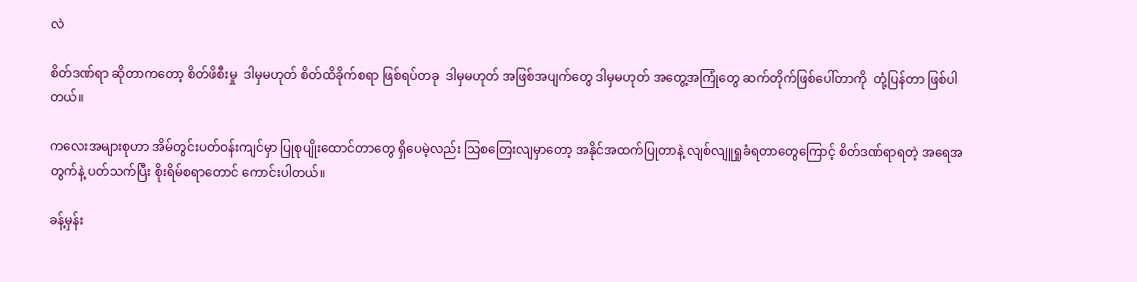လဲ

စိတ်ဒဏ်ရာ ဆိုတာကတော့ စိတ်ဖိစီးမှု  ဒါမှမဟုတ် စိတ်ထိခိုက်စရာ ဖြစ်ရပ်တခု  ဒါမှမဟုတ် အဖြစ်အပျက်တွေ ဒါမှမဟုတ် အတွေ့အကြုံတွေ ဆက်တိုက်ဖြစ်ပေါ်တာကို  တုံ့ပြန်တာ ဖြစ်ပါတယ်။

ကလေးအများစုဟာ အိမ်တွင်းပတ်ဝန်းကျင်မှာ ပြုစုပျိုးထောင်တာတွေ ရှိပေမဲ့လည်း သြစတြေးလျမှာတော့ အနိုင်အထက်ပြုတာနဲ့ လျစ်လျူရှုခံရတာတွေကြောင့် စိတ်ဒဏ်ရာရတဲ့ အရေအတွက်နဲ့ ပတ်သက်ပြီး စိုးရိမ်စရာတောင် ကောင်းပါတယ်။

ခန့်မှန်း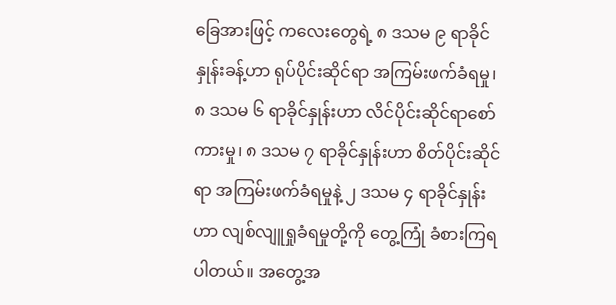ခြေအားဖြင့် ကလေး‌တွေရဲ့ ၈ ဒသမ ၉ ရာခိုင်နှုန်းခန့်ဟာ ရုပ်ပိုင်းဆိုင်ရာ အကြမ်းဖက်ခံရမှု၊ ၈ ဒသမ ၆ ရာခိုင်နှုန်းဟာ လိင်ပိုင်းဆိုင်ရာစော်ကားမှု၊ ၈ ဒသမ ၇ ရာခိုင်နှုန်းဟာ စိတ်ပိုင်းဆိုင်ရာ အကြမ်းဖက်ခံရမှုနဲ့ ၂ ဒသမ ၄ ရာခိုင်နှုန်းဟာ လျစ်လျူရှုခံရမှုတို့ကို တွေ့ကြုံ ခံစားကြရပါတယ်။ အတွေ့အ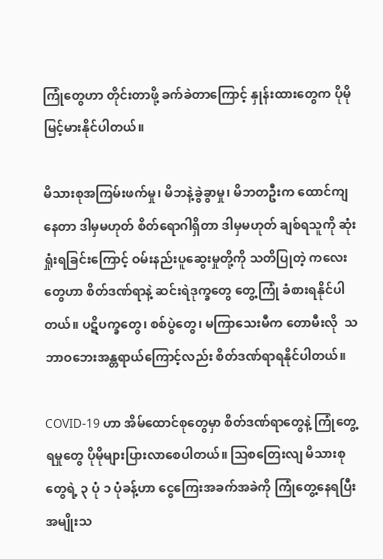ကြုံတွေဟာ တိုင်းတာဖို့ ခက်ခဲတာကြောင့် နှုန်းထားတွေက ပိုမိုမြင့်မားနိုင်ပါတယ်။

မိသားစုအကြမ်းဖက်မှု၊ မိဘနဲ့ခွဲခွာမှု၊ မိဘတဦးက ထောင်ကျနေတာ ဒါမှမဟုတ် စိတ်ရောဂါရှိတာ ဒါမှမဟုတ် ချစ်ရသူကို ဆုံးရှုံးရခြင်းကြောင့် ဝမ်းနည်းပူဆွေးမှုတို့ကို သတိပြုတဲ့ ကလေးတွေဟာ စိတ်ဒဏ်ရာနဲ့ ဆင်းရဲဒုက္ခတွေ တွေ့ကြုံ ခံစားရနိုင်ပါတယ်။ ပဋိပက္ခတွေ၊ စစ်ပွဲတွေ၊ မကြာသေးမီက တောမီးလို  သဘာဝဘေးအန္တရာယ်ကြောင့်လည်း စိတ်ဒဏ်ရာရနိုင်ပါတယ်။

COVID-19 ဟာ အိမ်ထောင်စုတွေမှာ စိတ်ဒဏ်ရာတွေနဲ့ ကြုံတွေ့ရမှုတွေ ပိုမိုများပြားလာစေပါတယ်။ သြစတြေးလျ မိသားစုတွေရဲ့ ၃ ပုံ ၁ ပုံခန့်ဟာ ငွေကြေးအခက်အခဲကို ကြုံတွေ့နေရပြီး အမျိုးသ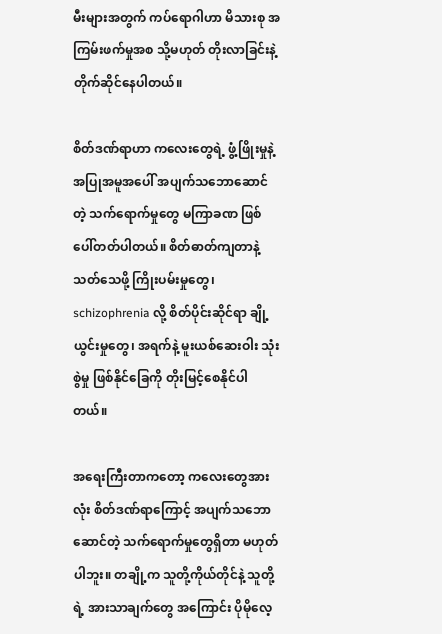မီးများအတွက် ကပ်ရောဂါဟာ မိသားစု အကြမ်းဖက်မှုအစ သို့မဟုတ် တိုးလာခြင်းနဲ့ တိုက်ဆိုင်နေပါတယ်။

စိတ်ဒဏ်ရာဟာ ကလေး‌တွေရဲ့ ဖွံ့ဖြိုးမှုနဲ့ အပြုအမူအပေါ် အပျက်သဘောဆောင်တဲ့ သက်ရောက်မှုတွေ မကြာခဏ ဖြစ်ပေါ်တတ်ပါတယ်။ စိတ်ဓာတ်ကျတာနဲ့ သတ်သေဖို့ ကြိုးပမ်းမှုတွေ၊ schizophrenia လို့ စိတ်ပိုင်းဆိုင်ရာ ချို့ယွင်းမှုတွေ၊ အရက်နဲ့ မူးယစ်ဆေးဝါး သုံးစွဲမှု ဖြစ်နိုင်ခြေကို တိုးမြင့်စေနိုင်ပါတယ်။

အရေးကြီးတာကတော့ ကလေး‌တွေအားလုံး စိတ်ဒဏ်ရာကြောင့် အပျက်သဘောဆောင်တဲ့ သက်ရောက်မှုတွေရှိတာ မဟုတ်ပါဘူး။ တချို့က သူတို့ကိုယ်တိုင်နဲ့ သူတို့ရဲ့ အားသာချက်တွေ အကြောင်း ပိုမိုလေ့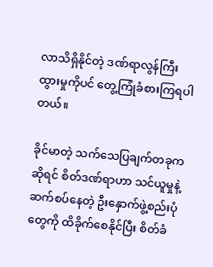လာသိရှိနိုင်တဲ့ ဒဏ်ရာလွန်ကြီးထွားမှုကိုပင် တွေ့ကြုံခံစားကြရပါတယ်။

ခိုင်မာတဲ့ သက်သေပြချက်တခုကဆိုရင် စိတ်ဒဏ်ရာဟာ သင်ယူမှုနဲ့ ဆက်စပ်နေတဲ့ ဦးနှောက်ဖွဲ့စည်းပုံတွေကို ထိခိုက်စေနိုင်ပြီး စိတ်ခံ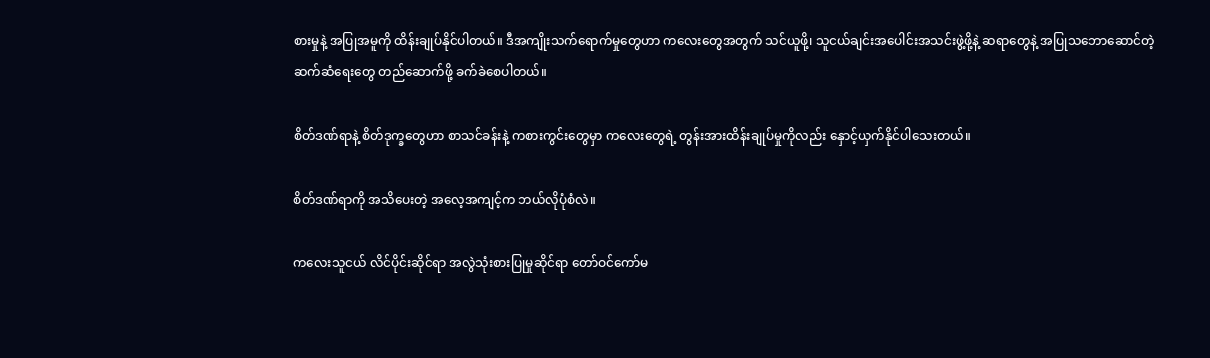စားမှုနဲ့ အပြုအမူကို ထိန်းချုပ်နိုင်ပါတယ်။ ဒီအကျိုးသက်ရောက်မှုတွေဟာ ကလေးတွေအတွက် သင်ယူဖို့၊ သူငယ်ချင်းအပေါင်းအသင်းဖွဲ့ဖို့နဲ့ ဆရာတွေနဲ့ အပြုသဘောဆောင်တဲ့ ဆက်ဆံရေးတွေ တည်ဆောက်ဖို့ ခက်ခဲစေပါတယ်။

စိတ်ဒဏ်ရာနဲ့ စိတ်ဒုက္ခတွေဟာ စာသင်ခန်းနဲ့ ကစားကွင်းတွေမှာ ကလေးတွေရဲ့ တွန်းအားထိန်းချုပ်မှုကိုလည်း နှောင့်ယှက်နိုင်ပါ‌သေးတယ်။

စိတ်ဒဏ်ရာကို အသိပေးတဲ့ အလေ့အကျင့်က ဘယ်လိုပုံစံလဲ။

ကလေးသူငယ် လိင်ပိုင်းဆိုင်ရာ အလွဲသုံးစားပြုမှုဆိုင်ရာ တော်ဝင်ကော်မ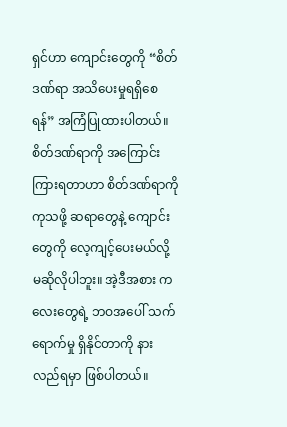ရှင်ဟာ ကျောင်းတွေကို “စိတ်ဒဏ်ရာ အသိပေးမှုရရှိစေရန်” အကြံပြုထားပါတယ်။ စိတ်ဒဏ်ရာကို အကြောင်းကြားရတာဟာ စိတ်ဒဏ်ရာကို ကုသဖို့ ဆရာတွေနဲ့ ကျောင်းတွေကို လေ့ကျင့်ပေးမယ်လို့ မဆိုလိုပါဘူး။ အဲ့ဒီအစား ကလေးတွေရဲ့ ဘဝအပေါ် သက်ရောက်မှု ရှိနိုင်တာကို နားလည်ရမှာ ဖြစ်ပါတယ်။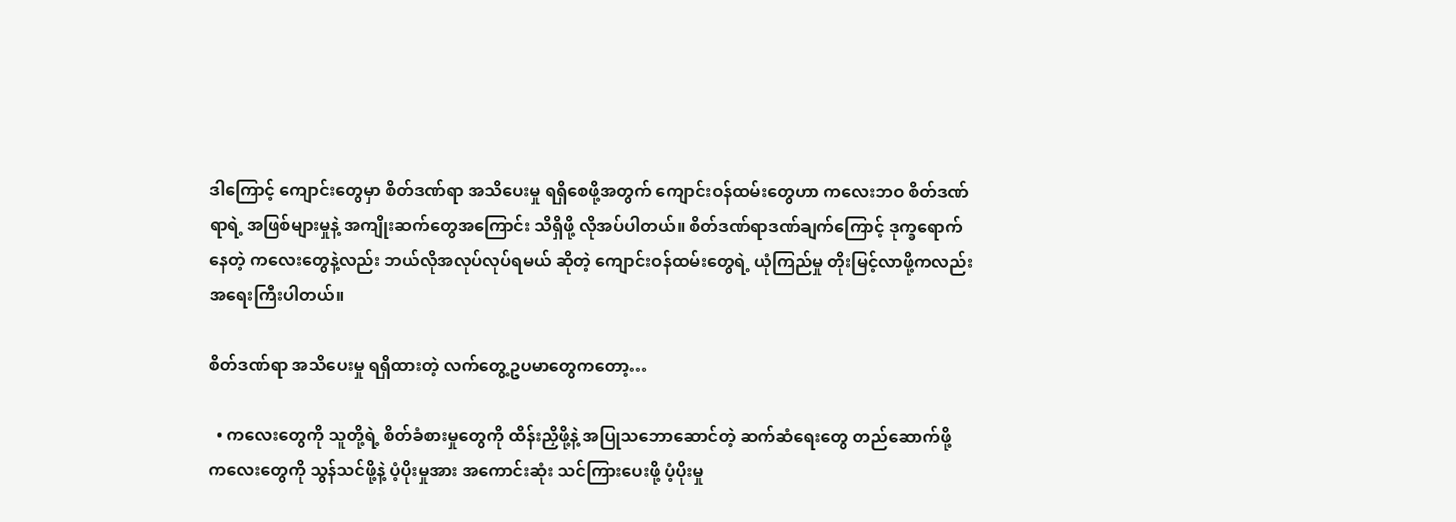ဒါကြောင့် ကျောင်းတွေမှာ စိတ်ဒဏ်ရာ အသိပေးမှု ရရှိစေဖို့အတွက် ကျောင်းဝန်ထမ်းတွေဟာ ကလေးဘဝ စိတ်ဒဏ်ရာရဲ့ အဖြစ်များမှုနဲ့ အကျိုးဆက်တွေအကြောင်း သိရှိဖို့ လိုအပ်ပါတယ်။ စိတ်ဒဏ်ရာဒဏ်ချက်ကြောင့် ဒုက္ခရောက်နေတဲ့ ကလေးတွေနဲ့လည်း ဘယ်လိုအလုပ်လုပ်ရမယ် ဆိုတဲ့ ကျောင်းဝန်ထမ်းတွေရဲ့ ယုံကြည်မှု တိုးမြင့်လာဖို့ကလည်း အရေးကြီးပါတယ်။

စိတ်ဒဏ်ရာ အသိပေးမှု ရရှိထားတဲ့ လက်တွေ့ဥပမာတွေကတော့…

  • ကလေးတွေကို သူတို့ရဲ့ စိတ်ခံစားမှုတွေကို ထိန်းညှိဖို့နဲ့ အပြုသဘောဆောင်တဲ့ ဆက်ဆံရေးတွေ တည်ဆောက်ဖို့ ကလေးတွေကို သွန်သင်ဖို့နဲ့ ပံ့ပိုးမှုအား အကောင်းဆုံး သင်ကြားပေးဖို့ ပံ့ပိုးမှု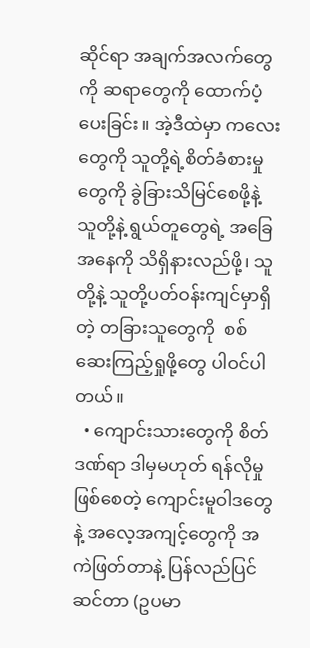ဆိုင်ရာ အချက်အလက်တွေကို ဆရာတွေကို ထောက်ပံ့ပေးခြင်း။ အဲ့ဒီထဲမှာ ကလေးတွေကို သူတို့ရဲ့စိတ်ခံစားမှုတွေကို ခွဲခြားသိမြင်စေဖို့နဲ့ သူတို့နဲ့ ရွယ်တူတွေရဲ့ အခြေအနေကို သိရှိနားလည်ဖို့၊ သူတို့နဲ့ သူတို့ပတ်ဝန်းကျင်မှာရှိတဲ့ တခြားသူတွေကို  စစ်ဆေးကြည့်ရှုဖို့တွေ ပါဝင်ပါတယ်။
  • ကျောင်းသားတွေကို စိတ်ဒဏ်ရာ ဒါမှမဟုတ် ရန်လိုမှုဖြစ်စေတဲ့ ကျောင်းမူဝါဒတွေနဲ့ အလေ့အကျင့်တွေကို အကဲဖြတ်တာနဲ့ ပြန်လည်ပြင်ဆင်တာ (ဥပမာ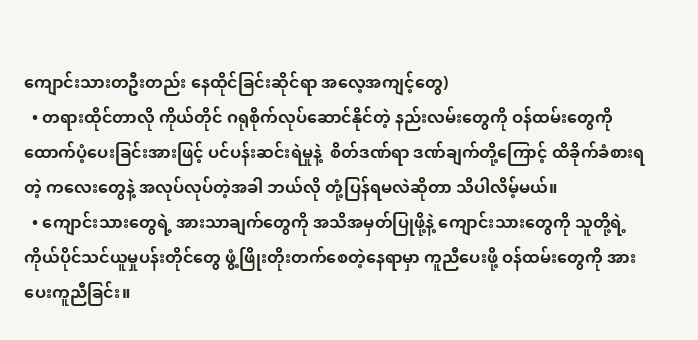ကျောင်းသားတဦးတည်း နေထိုင်ခြင်းဆိုင်ရာ အလေ့အကျင့်တွေ)
  • တရားထိုင်တာလို ကိုယ်တိုင် ဂရုစိုက်လုပ်ဆောင်နိုင်တဲ့ နည်းလမ်းတွေကို ဝန်ထမ်းတွေကို  ထောက်ပံ့ပေးခြင်းအားဖြင့် ပင်ပန်းဆင်းရဲမှုနဲ့  စိတ်ဒဏ်ရာ ဒဏ်ချက်တို့ကြောင့် ထိခိုက်ခံစားရတဲ့ ကလေးတွေနဲ့ အလုပ်လုပ်တဲ့အခါ ဘယ်လို တုံ့ပြန်ရမလဲဆိုတာ သိပါလိမ့်မယ်။
  • ကျောင်းသားတွေရဲ့ အားသာချက်တွေကို အသိအမှတ်ပြုဖို့နဲ့ ကျောင်းသားတွေကို သူတို့ရဲ့ ကိုယ်ပိုင်သင်ယူမှုပန်းတိုင်တွေ ဖွံ့ဖြိုးတိုးတက်စေတဲ့နေရာမှာ ကူညီပေးဖို့ ဝန်ထမ်းတွေကို အားပေးကူညီခြင်း။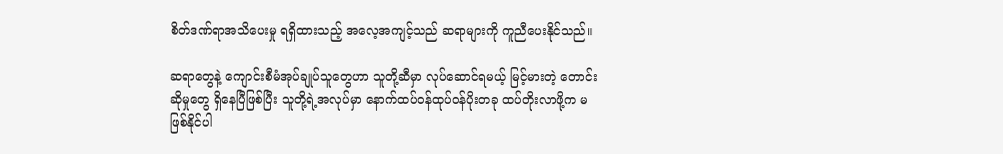စိတ်ဒဏ်ရာအသိပေးမှု ရရှိထားသည့် အလေ့အကျင့်သည် ဆရာများကို ကူညီပေးနိုင်သည်။

ဆရာတွေနဲ့ ကျောင်းစီမံအုပ်ချုပ်သူတွေဟာ သူတို့ဆီမှာ လုပ်ဆောင်ရမယ့် မြင့်မားတဲ့ တောင်းဆိုမှု‌တွေ ရှိနေပြီဖြစ်ပြီး သူတို့ရဲ့အလုပ်မှာ နောက်ထပ်ဝန်ထုပ်ဝန်ပိုးတခု ထပ်တိုးလာဖို့က မဖြစ်နိုင်ပါ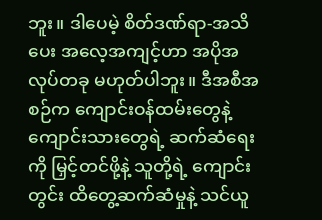ဘူး။ ဒါပေမဲ့ စိတ်ဒဏ်ရာ-အသိပေး အလေ့အကျင့်ဟာ အပိုအလုပ်တခု မဟုတ်ပါဘူး။ ဒီအစီအစဉ်က ကျောင်းဝန်ထမ်းတွေနဲ့ ကျောင်းသားတွေရဲ့ ဆက်ဆံရေးကို မြှင့်တင်ဖို့နဲ့ သူတို့ရဲ့ ကျောင်းတွင်း ထိတွေ့ဆက်ဆံမှုနဲ့ သင်ယူ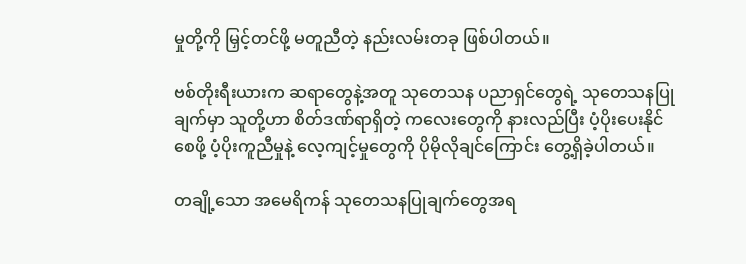မှုတို့ကို မြှင့်တင်ဖို့ မတူညီတဲ့ နည်းလမ်းတခု ဖြစ်ပါတယ်။

ဗစ်တိုးရီးယားက ဆရာတွေနဲ့အတူ သုတေသန ပညာရှင်တွေရဲ့ သုတေသနပြုချက်မှာ သူတို့ဟာ စိတ်ဒဏ်ရာရှိတဲ့ ကလေးတွေကို နားလည်ပြီး ပံ့ပိုးပေးနိုင်စေဖို့ ပံ့ပိုးကူညီမှုနဲ့ လေ့ကျင့်မှုတွေကို ပိုမိုလိုချင်ကြောင်း တွေ့ရှိခဲ့ပါတယ်။

တချို့သော အမေရိကန် သုတေသနပြုချက်တွေအရ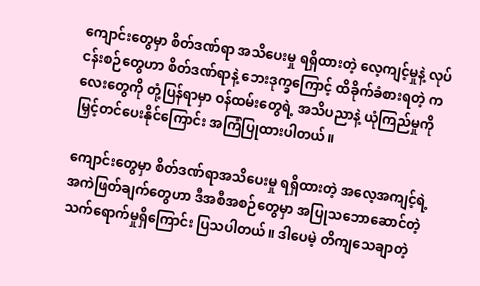ကျောင်းတွေမှာ စိတ်ဒဏ်ရာ အသိပေးမှု ရရှိထားတဲ့ လေ့ကျင့်မှုနဲ့ လုပ်ငန်းစဉ်တွေဟာ စိတ်ဒဏ်ရာနဲ့ ဘေးဒုက္ခကြောင့် ထိခိုက်ခံစားရတဲ့ ကလေးတွေကို တုံ့ပြန်ရာမှာ ဝန်ထမ်းတွေရဲ့ အသိပညာနဲ့ ယုံကြည်မှုကို မြှင့်တင်ပေးနိုင်ကြောင်း အကြံပြုထားပါတယ်။

ကျောင်းတွေမှာ စိတ်ဒဏ်ရာအသိပေးမှု ရရှိထားတဲ့ အလေ့အကျင့်ရဲ့ အကဲဖြတ်ချက်တွေဟာ ဒီအစီအစဉ်တွေမှာ အပြုသဘောဆောင်တဲ့ သက်ရောက်မှုရှိကြောင်း ပြသပါတယ်။ ဒါပေမဲ့ တိကျသေချာတဲ့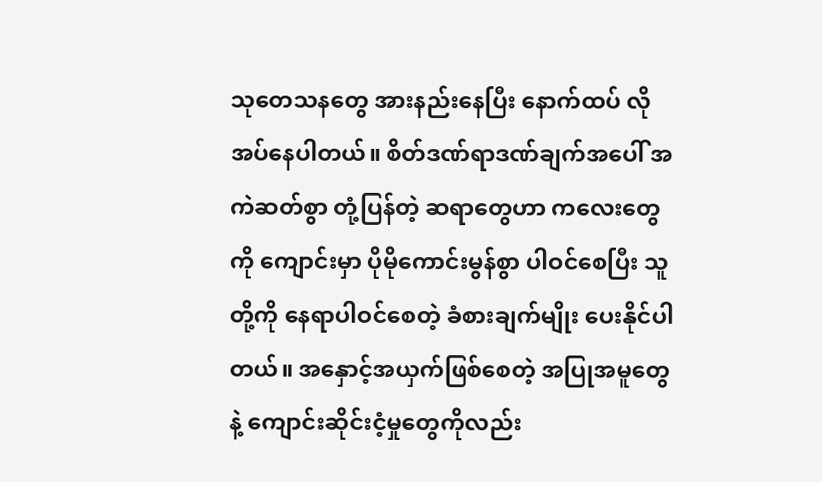သုတေသနတွေ အားနည်းနေပြီး နောက်ထပ် လိုအပ်နေပါတယ်။ စိတ်ဒဏ်ရာဒဏ်ချက်အပေါ် အကဲဆတ်စွာ တုံ့ပြန်တဲ့ ဆရာတွေဟာ ကလေးတွေကို ကျောင်းမှာ ပိုမိုကောင်းမွန်စွာ ပါဝင်စေပြီး သူတို့ကို နေရာပါဝင်စေတဲ့ ခံစားချက်မျိုး ပေးနိုင်ပါတယ်။ အနှောင့်အယှက်ဖြစ်စေတဲ့ အပြုအမူတွေနဲ့ ကျောင်းဆိုင်းငံ့မှုတွေကိုလည်း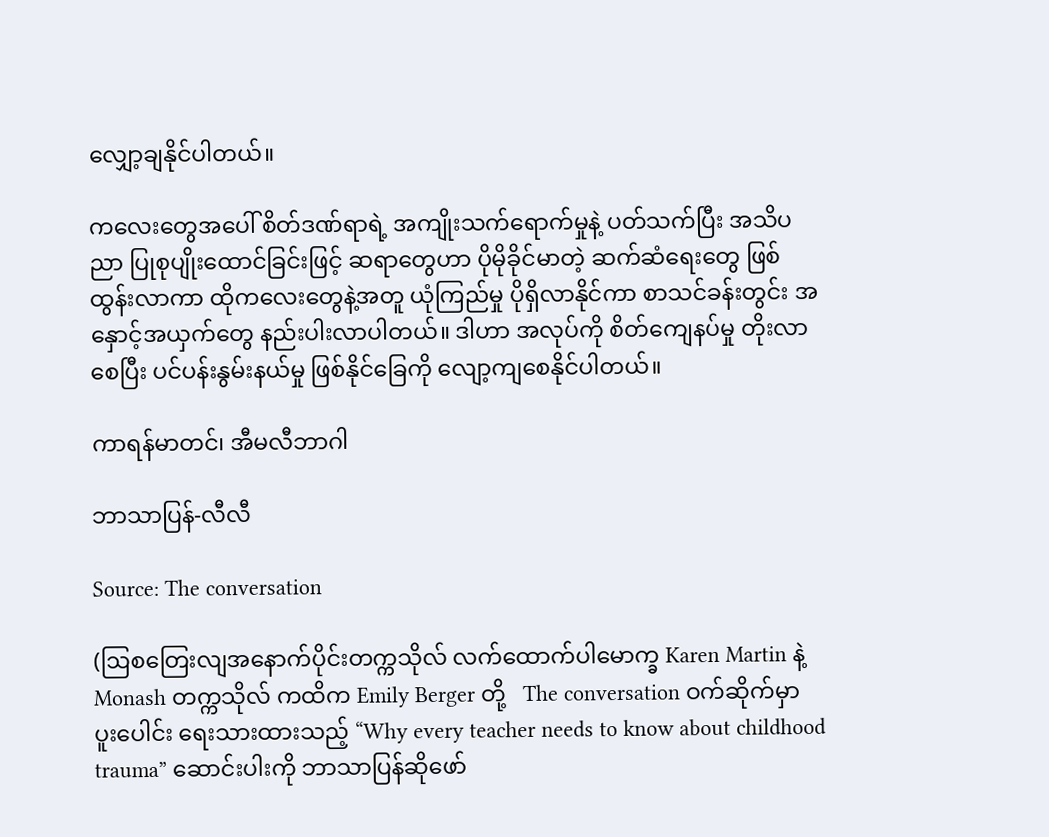လျှော့ချနိုင်ပါတယ်။

ကလေးတွေအပေါ် စိတ်ဒဏ်ရာရဲ့ အကျိုးသက်ရောက်မှုနဲ့ ပတ်သက်ပြီး အသိပညာ ပြုစုပျိုးထောင်ခြင်းဖြင့် ဆရာတွေဟာ ပိုမိုခိုင်မာတဲ့ ဆက်ဆံရေးတွေ ဖြစ်ထွန်းလာကာ ထိုကလေးတွေနဲ့အတူ ယုံကြည်မှု ပိုရှိလာနိုင်ကာ စာသင်ခန်းတွင်း အနှောင့်အယှက်တွေ နည်းပါးလာပါတယ်။ ဒါဟာ အလုပ်ကို စိတ်ကျေနပ်မှု တိုးလာစေပြီး ပင်ပန်းနွမ်းနယ်မှု ဖြစ်နိုင်ခြေကို လျော့ကျစေနိုင်ပါတယ်။

ကာရန်မာတင်၊ အီမလီဘာဂါ

ဘာသာပြန်-လီလီ

Source: The conversation

(ဩစတြေးလျအနောက်ပိုင်းတက္ကသိုလ် လက်ထောက်ပါမောက္ခ Karen Martin နဲ့   Monash တက္ကသိုလ် ကထိက Emily Berger တို့   The conversation ဝက်ဆိုက်မှာ ပူးပေါင်း ရေးသားထားသည့် “Why every teacher needs to know about childhood trauma” ဆောင်းပါးကို ဘာသာပြန်ဆိုဖော်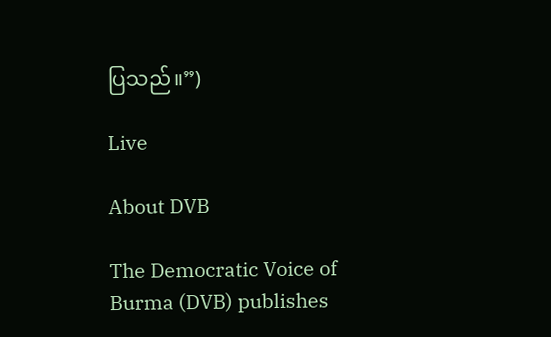ပြသည်။”)

Live

About DVB

The Democratic Voice of Burma (DVB) publishes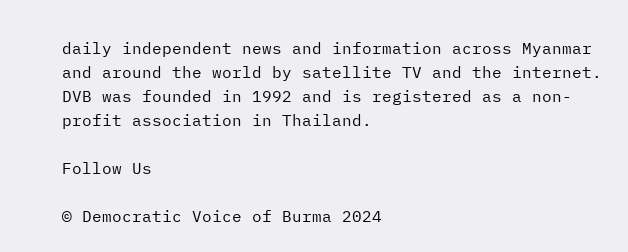daily independent news and information across Myanmar and around the world by satellite TV and the internet. DVB was founded in 1992 and is registered as a non-profit association in Thailand.

Follow Us

© Democratic Voice of Burma 2024